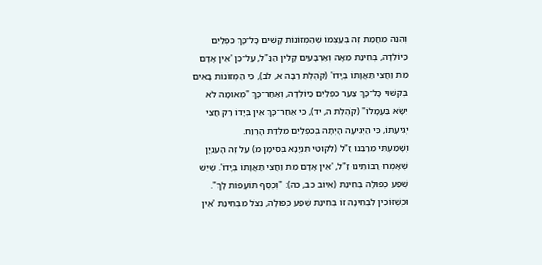וְהִנֵּה מֵחֲמַת זֶה בְּעַצְמוֹ שֶׁהַמְּזוֹנוֹת קָשִׁים כָּל־כָּךְ כִּפְלַיִם כַּיּוֹלֵדָה, בְּחִינַת מֵאָה וְאַרְבָּעִים קָלִין הַנַּ"ל, עַל־כֵּן 'אֵין אָדָם מֵת וַחֲצִי תַּאֲוָתוֹ בְּיָדוֹ' (קֹהֶלֶת רַבָּה א, לב), כִּי הַמְּזוֹנוֹת בָּאִים בְּקִשּׁוּי כָּל־כָּךְ צַעַר כִּפְלַיִם כַּיּוֹלֵדָה, וְאַחַר־כָּךְ "מְאוּמָה לֹא יִשָּׂא בַּעֲמָלוֹ" (קֹהֶלֶת ה, יד), כִּי אַחַר־כָּךְ אֵין בְּיָדוֹ רַק חֲצִי יְגִיעָתוֹ, כִּי הַיְגִיעָה הָיְתָה בְּכִפְלַיִם מִלֵּדַת הָרֶוַח.
וְשָׁמַעְתִּי מֵרַבֵּנוּ זַ"ל (לִקּוּטֵי תִּנְיָנָא בְּסִימָן מ) עַל זֶה הָעִנְיָן שֶׁאָמְרוּ רַבּוֹתֵינוּ זַ"ל, 'אֵין אָדָם מֵת וַחֲצִי תַּאֲוָתוֹ בְּיָדוֹ'. שֶׁיֵּשׁ שֶׁפַע כְּפוּלָה בְּחִינַת (אִיּוֹב כב, כה): "וְכֶסֶף תּוֹעָפוֹת לָךְ". וּכְשֶׁזּוֹכִין לִבְחִינָה זוֹ בְּחִינַת שֶׁפַע כְּפוּלָה, נִצֹּל מִבְּחִינַת 'אֵין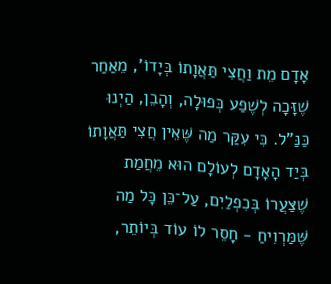אָדָם מֵת וַחֲצִי תַּאֲוָתוֹ בְּיָדוֹ', מֵאַחַר שֶׁזָּכָה לְשֶׁפַע כְּפוּלָה, וְהָבֵן, הַיְנוּ כַּנַּ"ל. כִּי עִקַּר מַה שֶּׁאֵין חֲצִי תַּאֲוָתוֹ בְּיַד הָאָדָם לְעוֹלָם הוּא מֵחֲמַת שֶׁצַּעֲרוֹ בְּכִפְלַיִם, עַל־כֵּן כָּל מַה שֶּׁמַּרְוִיחַ - חָסֵר לוֹ עוֹד בְּיוֹתֵר,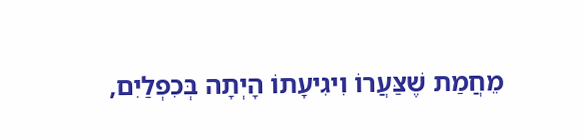מֵחֲמַת שֶׁצַּעֲרוֹ וִיגִיעָתוֹ הָיְתָה בְּכִפְלַיִם,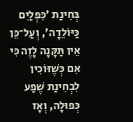בְּחִינַת 'כִּפְלַיִם כַּיּוֹלֵדָה', וְעַל־כֵּן אֵין תַּקָּנָה לָזֶה כִּי אִם כְּשֶׁזּוֹכִין לִבְחִינַת שֶׁפַע כְּפוּלָה, וְאָז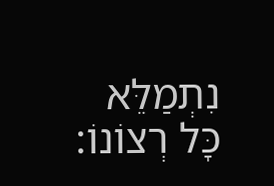נִתְמַלֵּא כָּל רְצוֹנוֹ: